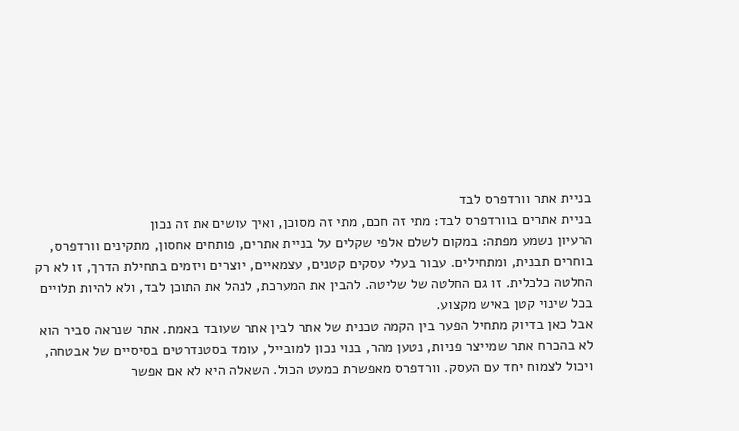בניית אתר וורדפרס לבד
בניית אתרים בוורדפרס לבד: מתי זה חכם, מתי זה מסוכן, ואיך עושים את זה נכון
הרעיון נשמע מפתה: במקום לשלם אלפי שקלים על בניית אתרים, פותחים אחסון, מתקינים וורדפרס, בוחרים תבנית, ומתחילים. עבור בעלי עסקים קטנים, עצמאיים, יוצרים ויזמים בתחילת הדרך, זו לא רק החלטה כלכלית. זו גם החלטה של שליטה. להבין את המערכת, לנהל את התוכן לבד, ולא להיות תלויים בכל שינוי קטן באיש מקצוע.
אבל כאן בדיוק מתחיל הפער בין הקמה טכנית של אתר לבין אתר שעובד באמת. אתר שנראה סביר הוא לא בהכרח אתר שמייצר פניות, נטען מהר, בנוי נכון למובייל, עומד בסטנדרטים בסיסיים של אבטחה, ויכול לצמוח יחד עם העסק. וורדפרס מאפשרת כמעט הכול. השאלה היא לא אם אפשר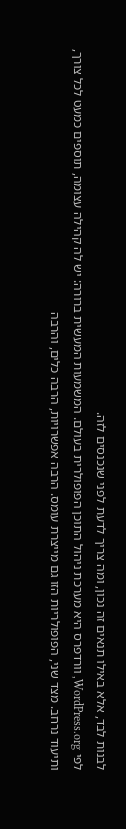לבנות לבד, אלא באילו תנאים זה נכון, ומה צריך לדעת לפני שנכנסים לזה.
לפי WordPress.org, וורדפרס היא מערכת ניהול התוכן הפופולרית בעולם. המשמעות המעשית ברורה: יש לה קהילה עצומה, תוספים כמעט לכל צורך, ותיעוד נרחב. מצד שני, הפופולריות הזו גם מייצרת עומס. הרבה אפשרויות, הרבה כלים, והרבה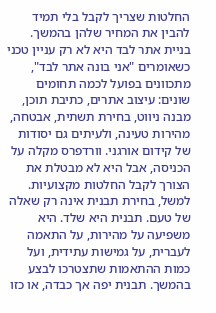החלטות שצריך לקבל בלי תמיד להבין את המחיר שלהן בהמשך.
בניית אתר לבד היא לא רק עניין טכני
כשאומרים "אני בונה אתר לבד", מתכוונים בפועל לכמה תחומים שונים: עיצוב אתרים, כתיבת תוכן, מבנה ניווט, בחירת תשתית, אבטחה, מהירות טעינה, ולעיתים גם יסודות של קידום אורגני. וורדפרס מקלה על הכניסה, אבל היא לא מבטלת את הצורך לקבל החלטות מקצועיות.
למשל, בחירת תבנית אינה רק שאלה של טעם. תבנית היא שלד. היא משפיעה על מהירות, על התאמה לעברית, על גמישות עתידית, ועל כמות ההתאמות שתצטרכו לבצע בהמשך. תבנית יפה אך כבדה, או כזו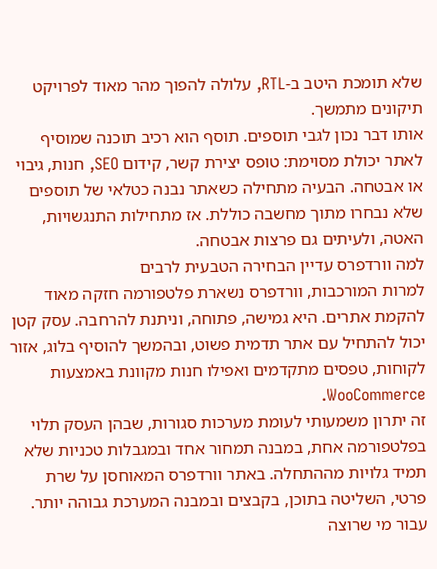שלא תומכת היטב ב-RTL, עלולה להפוך מהר מאוד לפרויקט תיקונים מתמשך.
אותו דבר נכון לגבי תוספים. תוסף הוא רכיב תוכנה שמוסיף לאתר יכולת מסוימת: טופס יצירת קשר, קידום SEO, חנות, גיבוי או אבטחה. הבעיה מתחילה כשאתר נבנה כטלאי של תוספים שלא נבחרו מתוך מחשבה כוללת. אז מתחילות התנגשויות, האטה, ולעיתים גם פרצות אבטחה.
למה וורדפרס עדיין הבחירה הטבעית לרבים
למרות המורכבות, וורדפרס נשארת פלטפורמה חזקה מאוד להקמת אתרים. היא גמישה, פתוחה, וניתנת להרחבה. עסק קטן יכול להתחיל עם אתר תדמית פשוט, ובהמשך להוסיף בלוג, אזור לקוחות, טפסים מתקדמים ואפילו חנות מקוונת באמצעות WooCommerce.
זה יתרון משמעותי לעומת מערכות סגורות, שבהן העסק תלוי בפלטפורמה אחת, במבנה תמחור אחד ובמגבלות טכניות שלא תמיד גלויות מההתחלה. באתר וורדפרס המאוחסן על שרת פרטי, השליטה בתוכן, בקבצים ובמבנה המערכת גבוהה יותר. עבור מי שרוצה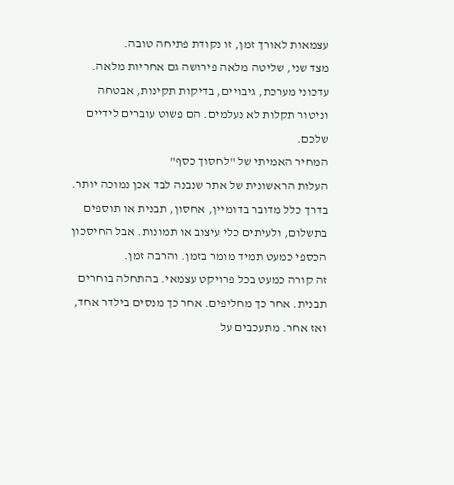עצמאות לאורך זמן, זו נקודת פתיחה טובה.
מצד שני, שליטה מלאה פירושה גם אחריות מלאה. עדכוני מערכת, גיבויים, בדיקות תקינות, אבטחה וניטור תקלות לא נעלמים. הם פשוט עוברים לידיים שלכם.
המחיר האמיתי של "לחסוך כסף"
העלות הראשונית של אתר שנבנה לבד אכן נמוכה יותר. בדרך כלל מדובר בדומיין, אחסון, תבנית או תוספים בתשלום, ולעיתים כלי עיצוב או תמונות. אבל החיסכון הכספי כמעט תמיד מומר בזמן. והרבה זמן.
זה קורה כמעט בכל פרויקט עצמאי. בהתחלה בוחרים תבנית. אחר כך מחליפים. אחר כך מנסים בילדר אחד, ואז אחר. מתעכבים על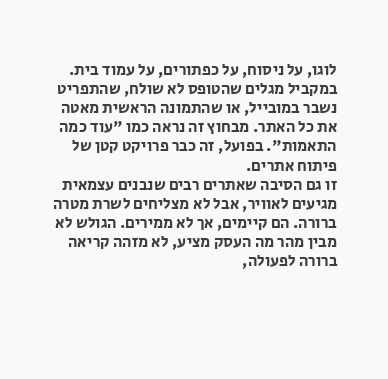לוגו, על ניסוח, על כפתורים, על עמוד בית. במקביל מגלים שהטופס לא שולח, שהתפריט נשבר במובייל, או שהתמונה הראשית מאטה את כל האתר. מבחוץ זה נראה כמו "עוד כמה התאמות". בפועל, זה כבר פרויקט קטן של פיתוח אתרים.
זו גם הסיבה שאתרים רבים שנבנים עצמאית מגיעים לאוויר, אבל לא מצליחים לשרת מטרה ברורה. הם קיימים, אך לא ממירים. הגולש לא מבין מהר מה העסק מציע, לא מזהה קריאה ברורה לפעולה,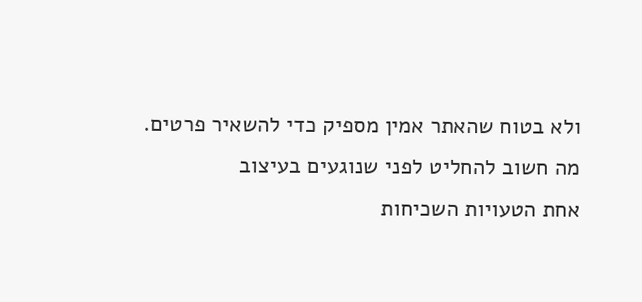ולא בטוח שהאתר אמין מספיק כדי להשאיר פרטים.
מה חשוב להחליט לפני שנוגעים בעיצוב
אחת הטעויות השכיחות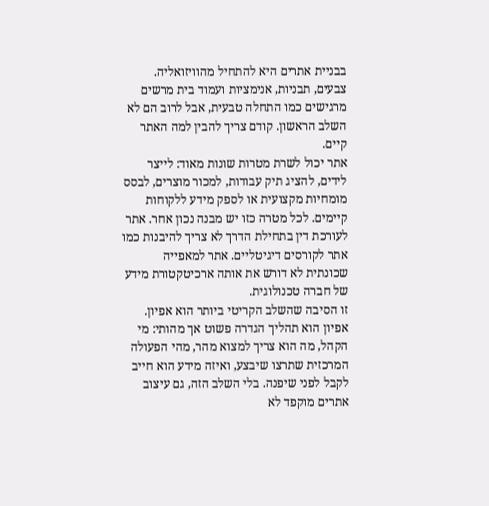בבניית אתרים היא להתחיל מהוויזואליה. צבעים, תבניות, אנימציות ועמוד בית מרשים מרגישים כמו התחלה טבעית, אבל לרוב הם לא השלב הראשון. קודם צריך להבין למה האתר קיים.
אתר יכול לשרת מטרות שונות מאוד: לייצר לידים, להציג תיק עבודות, למכור מוצרים, לבסס מומחיות מקצועית או לספק מידע ללקוחות קיימים. לכל מטרה כזו יש מבנה נכון אחר. אתר לעורכת דין בתחילת הדרך לא צריך להיבנות כמו אתר לקורסים דיגיטליים. אתר למאפייה שכונתית לא דורש את אותה ארכיטקטורת מידע של חברה טכנולוגית.
זו הסיבה שהשלב הקריטי ביותר הוא אפיון. אפיון הוא תהליך הגדרה פשוט אך מהותי: מי הקהל, מה הוא צריך למצוא מהר, מהי הפעולה המרכזית שתרצו שיבצע, ואיזה מידע הוא חייב לקבל לפני שיפנה. בלי השלב הזה, גם עיצוב אתרים מוקפד לא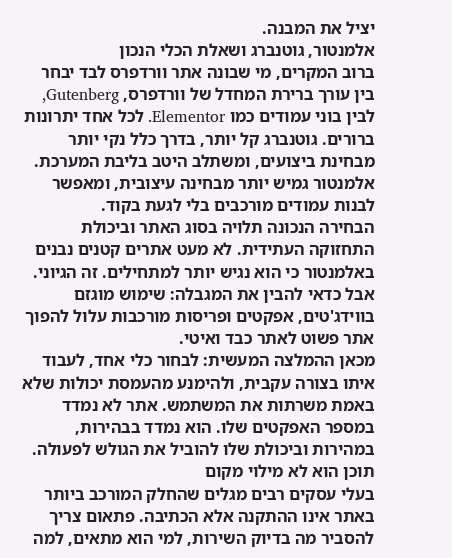יציל את המבנה.
אלמנטור, גוטנברג ושאלת הכלי הנכון
ברוב המקרים, מי שבונה אתר וורדפרס לבד יבחר בין עורך ברירת המחדל של וורדפרס, Gutenberg, לבין בוני עמודים כמו Elementor. לכל אחד יתרונות ברורים. גוטנברג קל יותר, בדרך כלל נקי יותר מבחינת ביצועים, ומשתלב היטב בליבת המערכת. אלמנטור גמיש יותר מבחינה עיצובית, ומאפשר לבנות עמודים מורכבים בלי לגעת בקוד.
הבחירה הנכונה תלויה בסוג האתר וביכולת התחזוקה העתידית. לא מעט אתרים קטנים נבנים באלמנטור כי הוא נגיש יותר למתחילים. זה הגיוני. אבל כדאי להבין את המגבלה: שימוש מוגזם בווידג'טים, אפקטים ופריסות מורכבות עלול להפוך אתר פשוט לאתר כבד ואיטי.
מכאן ההמלצה המעשית: לבחור כלי אחד, לעבוד איתו בצורה עקבית, ולהימנע מהעמסת יכולות שלא באמת משרתות את המשתמש. אתר לא נמדד במספר האפקטים שלו. הוא נמדד בבהירות, במהירות וביכולת שלו להוביל את הגולש לפעולה.
תוכן הוא לא מילוי מקום
בעלי עסקים רבים מגלים שהחלק המורכב ביותר באתר אינו ההתקנה אלא הכתיבה. פתאום צריך להסביר מה בדיוק השירות, למי הוא מתאים, למה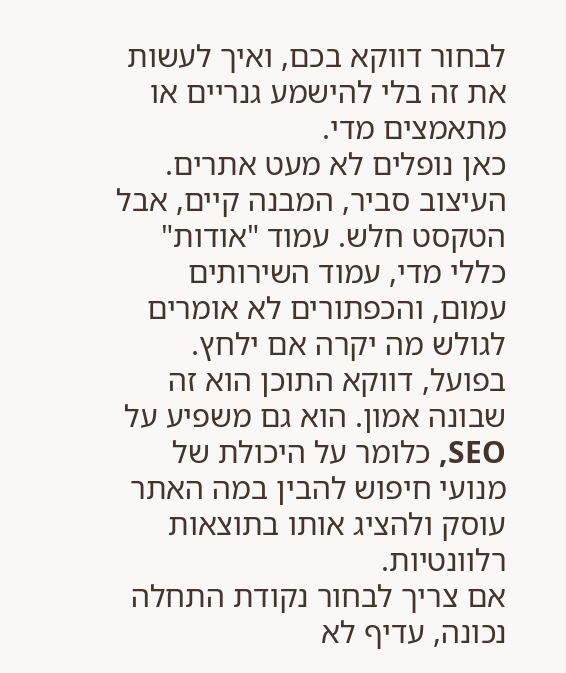לבחור דווקא בכם, ואיך לעשות את זה בלי להישמע גנריים או מתאמצים מדי.
כאן נופלים לא מעט אתרים. העיצוב סביר, המבנה קיים, אבל הטקסט חלש. עמוד "אודות" כללי מדי, עמוד השירותים עמום, והכפתורים לא אומרים לגולש מה יקרה אם ילחץ. בפועל, דווקא התוכן הוא זה שבונה אמון. הוא גם משפיע על SEO, כלומר על היכולת של מנועי חיפוש להבין במה האתר עוסק ולהציג אותו בתוצאות רלוונטיות.
אם צריך לבחור נקודת התחלה נכונה, עדיף לא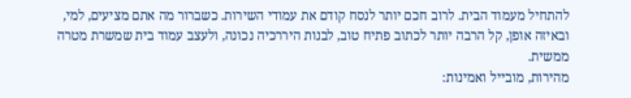להתחיל מעמוד הבית. לרוב חכם יותר לנסח קודם את עמודי השירות. כשברור מה אתם מציעים, למי, ובאיזה אופן, קל הרבה יותר לכתוב פתיח טוב, לבנות היררכיה נכונה, ולעצב עמוד בית שמשרת מטרה ממשית.
מהירות, מובייל ואמינות: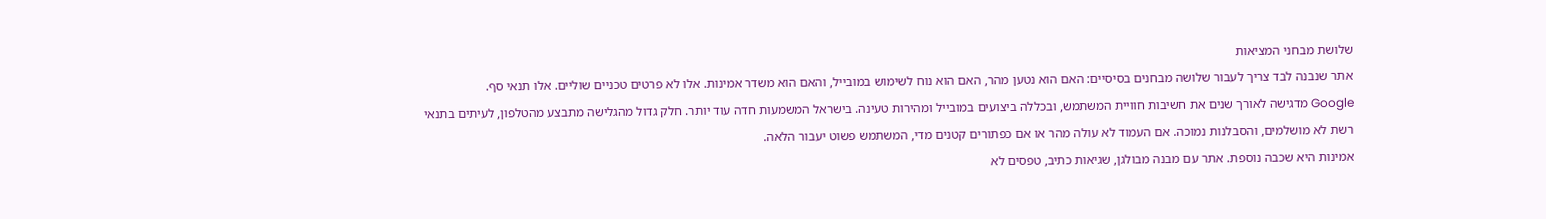שלושת מבחני המציאות
אתר שנבנה לבד צריך לעבור שלושה מבחנים בסיסיים: האם הוא נטען מהר, האם הוא נוח לשימוש במובייל, והאם הוא משדר אמינות. אלו לא פרטים טכניים שוליים. אלו תנאי סף.
Google מדגישה לאורך שנים את חשיבות חוויית המשתמש, ובכללה ביצועים במובייל ומהירות טעינה. בישראל המשמעות חדה עוד יותר. חלק גדול מהגלישה מתבצע מהטלפון, לעיתים בתנאי רשת לא מושלמים, והסבלנות נמוכה. אם העמוד לא עולה מהר או אם כפתורים קטנים מדי, המשתמש פשוט יעבור הלאה.
אמינות היא שכבה נוספת. אתר עם מבנה מבולגן, שגיאות כתיב, טפסים לא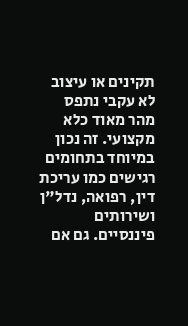תקינים או עיצוב לא עקבי נתפס מהר מאוד כלא מקצועי. זה נכון במיוחד בתחומים רגישים כמו עריכת דין, רפואה, נדל"ן ושירותים פיננסיים. גם אם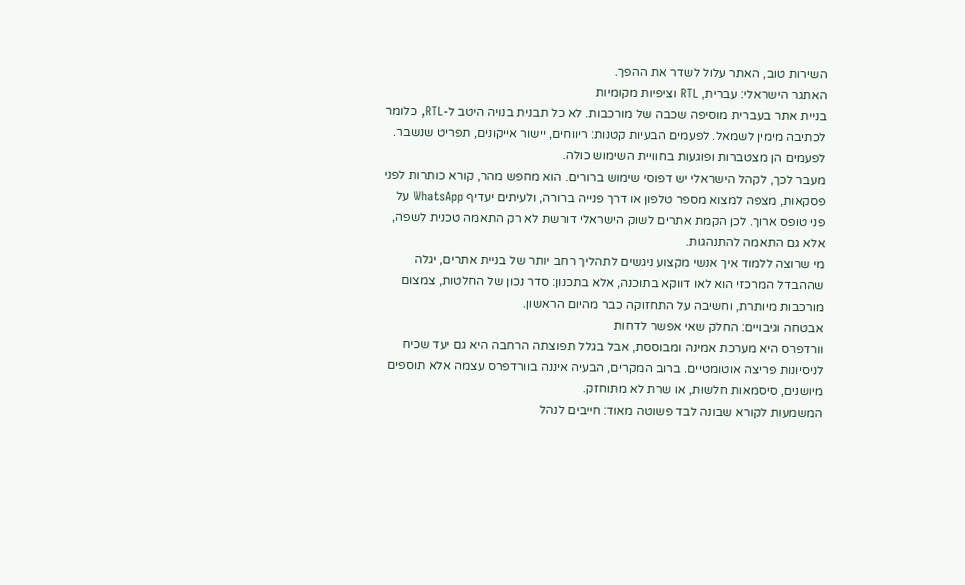השירות טוב, האתר עלול לשדר את ההפך.
האתגר הישראלי: עברית, RTL וציפיות מקומיות
בניית אתר בעברית מוסיפה שכבה של מורכבות. לא כל תבנית בנויה היטב ל-RTL, כלומר לכתיבה מימין לשמאל. לפעמים הבעיות קטנות: ריווחים, יישור אייקונים, תפריט שנשבר. לפעמים הן מצטברות ופוגעות בחוויית השימוש כולה.
מעבר לכך, לקהל הישראלי יש דפוסי שימוש ברורים. הוא מחפש מהר, קורא כותרות לפני פסקאות, מצפה למצוא מספר טלפון או דרך פנייה ברורה, ולעיתים יעדיף WhatsApp על פני טופס ארוך. לכן הקמת אתרים לשוק הישראלי דורשת לא רק התאמה טכנית לשפה, אלא גם התאמה להתנהגות.
מי שרוצה ללמוד איך אנשי מקצוע ניגשים לתהליך רחב יותר של בניית אתרים, יגלה שההבדל המרכזי הוא לאו דווקא בתוכנה, אלא בתכנון: סדר נכון של החלטות, צמצום מורכבות מיותרת, וחשיבה על התחזוקה כבר מהיום הראשון.
אבטחה וגיבויים: החלק שאי אפשר לדחות
וורדפרס היא מערכת אמינה ומבוססת, אבל בגלל תפוצתה הרחבה היא גם יעד שכיח לניסיונות פריצה אוטומטיים. ברוב המקרים, הבעיה איננה בוורדפרס עצמה אלא תוספים מיושנים, סיסמאות חלשות, או שרת לא מתוחזק.
המשמעות לקורא שבונה לבד פשוטה מאוד: חייבים לנהל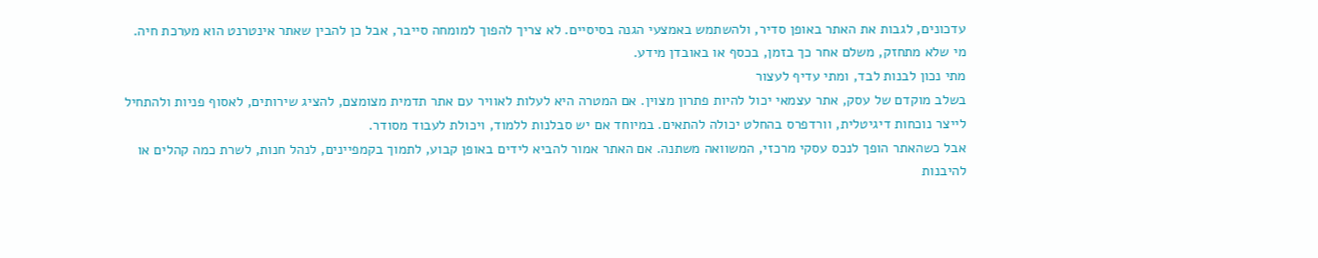עדכונים, לגבות את האתר באופן סדיר, ולהשתמש באמצעי הגנה בסיסיים. לא צריך להפוך למומחה סייבר, אבל כן להבין שאתר אינטרנט הוא מערכת חיה. מי שלא מתחזק, משלם אחר כך בזמן, בכסף או באובדן מידע.
מתי נכון לבנות לבד, ומתי עדיף לעצור
בשלב מוקדם של עסק, אתר עצמאי יכול להיות פתרון מצוין. אם המטרה היא לעלות לאוויר עם אתר תדמית מצומצם, להציג שירותים, לאסוף פניות ולהתחיל לייצר נוכחות דיגיטלית, וורדפרס בהחלט יכולה להתאים. במיוחד אם יש סבלנות ללמוד, ויכולת לעבוד מסודר.
אבל כשהאתר הופך לנכס עסקי מרכזי, המשוואה משתנה. אם האתר אמור להביא לידים באופן קבוע, לתמוך בקמפיינים, לנהל חנות, לשרת כמה קהלים או להיבנות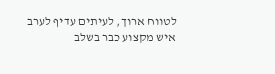לטווח ארוך, לעיתים עדיף לערב איש מקצוע כבר בשלב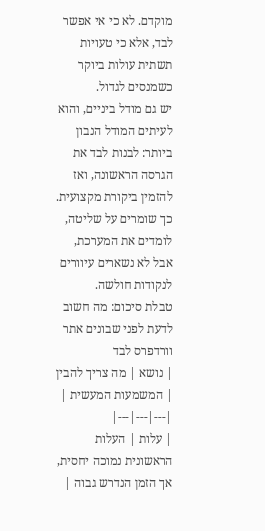מוקדם. לא כי אי אפשר לבד, אלא כי טעויות תשתית עולות ביוקר כשמנסים לגדול.
יש גם מודל ביניים, והוא לעיתים המודל הנבון ביותר: לבנות לבד את הגרסה הראשונה, ואז להזמין ביקורת מקצועית. כך שומרים על שליטה, לומדים את המערכת, אבל לא נשארים עיוורים לנקודות חולשה.
טבלת סיכום: מה חשוב לדעת לפני שבונים אתר וורדפרס לבד
| נושא | מה צריך להבין | המשמעות המעשית |
|---|---|---|
| עלות | העלות הראשונית נמוכה יחסית, אך הזמן הנדרש גבוה |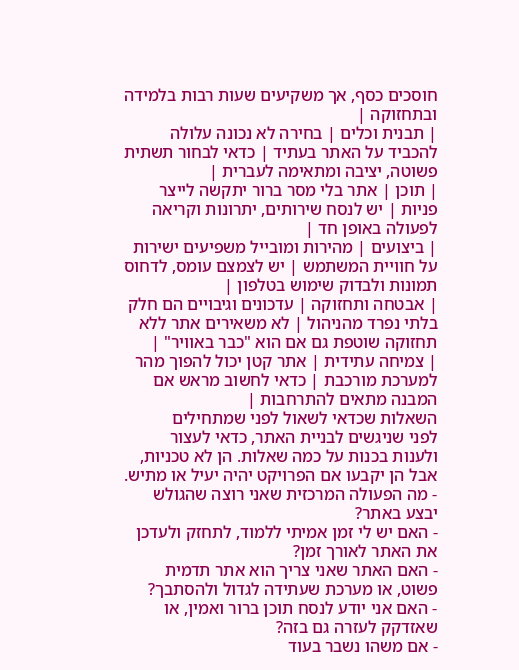חוסכים כסף, אך משקיעים שעות רבות בלמידה ובתחזוקה |
| תבנית וכלים | בחירה לא נכונה עלולה להכביד על האתר בעתיד | כדאי לבחור תשתית פשוטה, יציבה ומתאימה לעברית |
| תוכן | אתר בלי מסר ברור יתקשה לייצר פניות | יש לנסח שירותים, יתרונות וקריאה לפעולה באופן חד |
| ביצועים | מהירות ומובייל משפיעים ישירות על חוויית המשתמש | יש לצמצם עומס, לדחוס תמונות ולבדוק שימוש בטלפון |
| אבטחה ותחזוקה | עדכונים וגיבויים הם חלק בלתי נפרד מהניהול | לא משאירים אתר ללא תחזוקה שוטפת גם אם הוא "כבר באוויר" |
| צמיחה עתידית | אתר קטן יכול להפוך מהר למערכת מורכבת | כדאי לחשוב מראש אם המבנה מתאים להתרחבות |
השאלות שכדאי לשאול לפני שמתחילים
לפני שניגשים לבניית האתר, כדאי לעצור ולענות בכנות על כמה שאלות. הן לא טכניות, אבל הן יקבעו אם הפרויקט יהיה יעיל או מתיש.
- מה הפעולה המרכזית שאני רוצה שהגולש יבצע באתר?
- האם יש לי זמן אמיתי ללמוד, לתחזק ולעדכן את האתר לאורך זמן?
- האם האתר שאני צריך הוא אתר תדמית פשוט, או מערכת שעתידה לגדול ולהסתבך?
- האם אני יודע לנסח תוכן ברור ואמין, או שאזדקק לעזרה גם בזה?
- אם משהו נשבר בעוד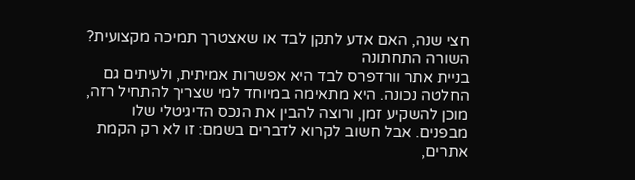חצי שנה, האם אדע לתקן לבד או שאצטרך תמיכה מקצועית?
השורה התחתונה
בניית אתר וורדפרס לבד היא אפשרות אמיתית, ולעיתים גם החלטה נכונה. היא מתאימה במיוחד למי שצריך להתחיל רזה, מוכן להשקיע זמן, ורוצה להבין את הנכס הדיגיטלי שלו מבפנים. אבל חשוב לקרוא לדברים בשמם: זו לא רק הקמת אתרים,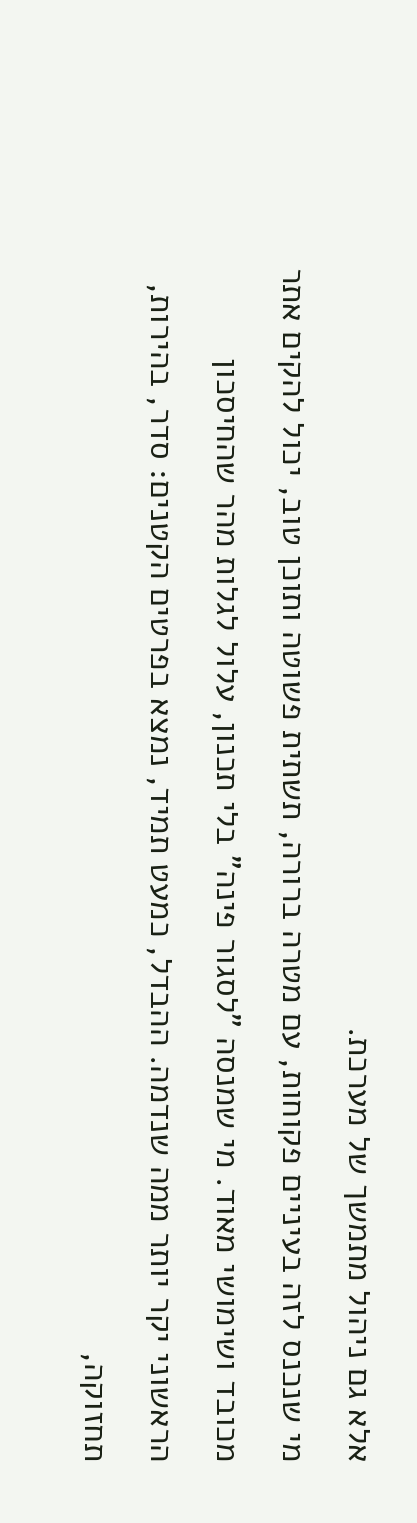אלא גם ניהול מתמשך של מערכת.
מי שנכנס לזה בעיניים פקוחות, עם מטרה ברורה, תשתית פשוטה ותוכן טוב, יכול להקים אתר מכובד ושימושי מאוד. מי שמנסה "לסגור פינה" בלי תכנון, עלול לגלות מהר שהחיסכון הראשוני יקר יותר ממה שנדמה. ההבדל, כמעט תמיד, נמצא בפרטים הקטנים: סדר, בהירות, תחזוקה,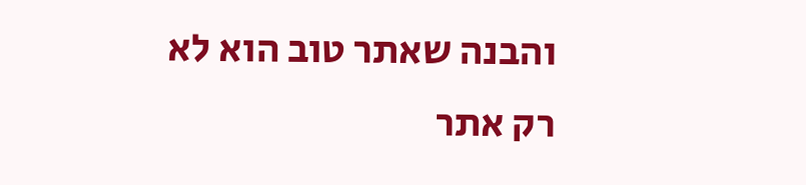והבנה שאתר טוב הוא לא רק אתר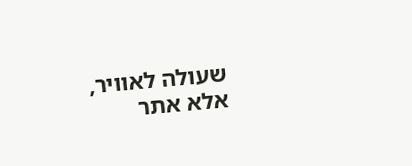שעולה לאוויר, אלא אתר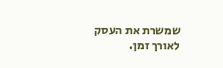שמשרת את העסק לאורך זמן.